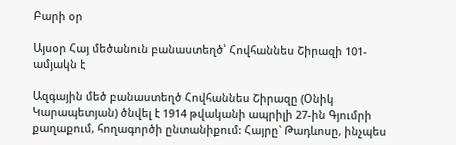Բարի օր

Այսօր Հայ մեծանուն բանաստեղծ՝ Հովհաննես Շիրազի 101-ամյակն է

Ազգային մեծ բանաստեղծ Հովհաննես Շիրազը (Օնիկ Կարապետյան) ծնվել է 1914 թվականի ապրիլի 27-ին Գյումրի քաղաքում, հողագործի ընտանիքում: Հայրը` Թադևոսը, ինչպես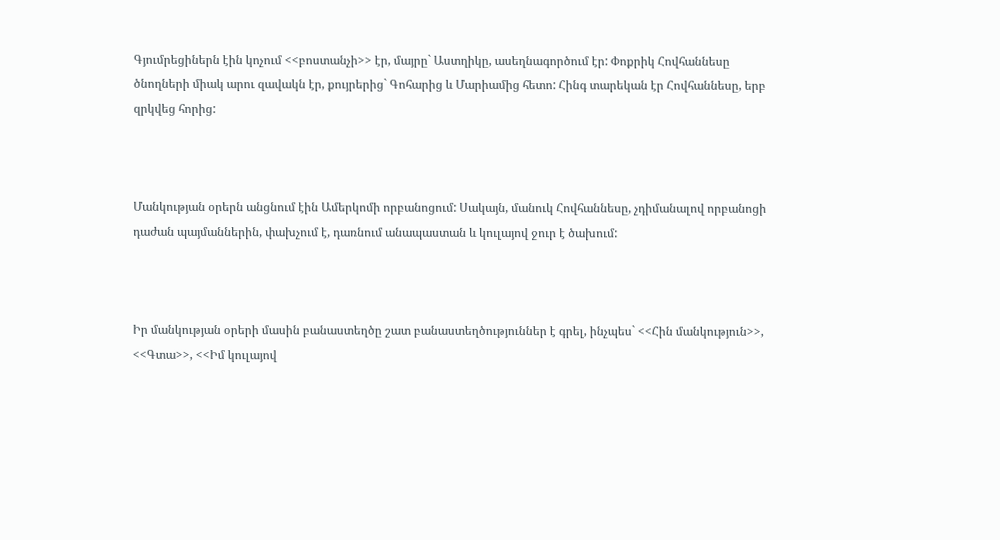Գյումրեցիներն էին կոչում <<բոստանչի>> էր, մայրը` Աստղիկը, ասեղնագործում էր: Փոքրիկ Հովհաննեսը ծնողների միակ արու զավակն էր, քույրերից` Գոհարից և Մարիամից հետո: Հինգ տարեկան էր Հովհաննեսը, երբ զրկվեց հորից:



Մանկության օրերն անցնում էին Ամերկոմի որբանոցում: Սակայն, մանուկ Հովհաննեսը, չդիմանալով որբանոցի դաժան պայմաններին, փախչում է, դառնում անապաստան և կուլայով ջուր է ծախում:



Իր մանկության օրերի մասին բանաստեղծը շատ բանաստեղծություններ է գրել, ինչպես` <<Հին մանկություն>>, <<Գտա>>, <<Իմ կուլայով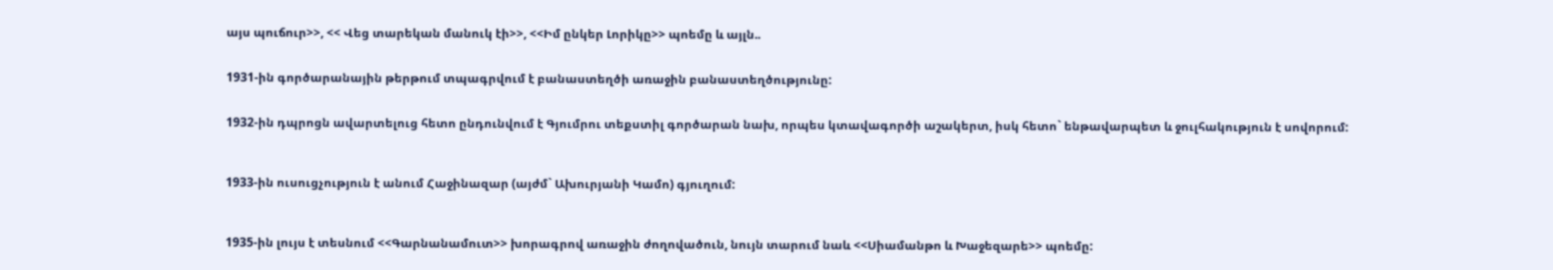այս պուճուր>>, << Վեց տարեկան մանուկ էի>>, <<Իմ ընկեր Լորիկը>> պոեմը և այլն..


1931-ին գործարանային թերթում տպագրվում է բանաստեղծի առաջին բանաստեղծությունը:


1932-ին դպրոցն ավարտելուց հետո ընդունվում է Գյումրու տեքստիլ գործարան նախ, որպես կտավագործի աշակերտ, իսկ հետո` ենթավարպետ և ջուլհակություն է սովորում:



1933-ին ուսուցչություն է անում Հաջինազար (այժմ` Ախուրյանի Կամո) գյուղում:



1935-ին լույս է տեսնում <<Գարնանամուտ>> խորագրով առաջին ժողովածուն, նույն տարում նաև <<Սիամանթո և Խաջեզարե>> պոեմը: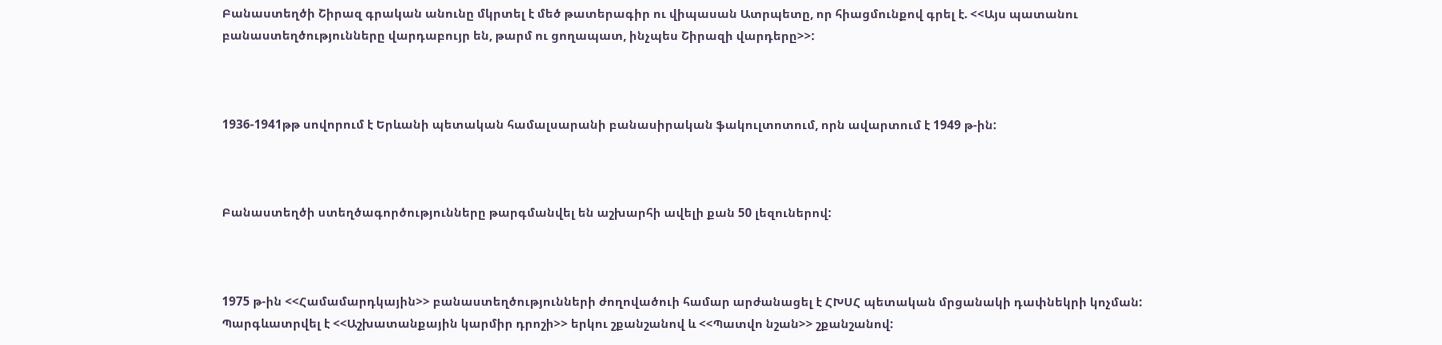Բանաստեղծի Շիրազ գրական անունը մկրտել է մեծ թատերագիր ու վիպասան Ատրպետը, որ հիացմունքով գրել է. <<Այս պատանու բանաստեղծությունները վարդաբույր են, թարմ ու ցողապատ, ինչպես Շիրազի վարդերը>>:



1936-1941թթ սովորում է Երևանի պետական համալսարանի բանասիրական ֆակուլտոտում, որն ավարտում է 1949 թ-ին:



Բանաստեղծի ստեղծագործությունները թարգմանվել են աշխարհի ավելի քան 50 լեզուներով:



1975 թ-ին <<Համամարդկային>> բանաստեղծությունների ժողովածուի համար արժանացել է ՀԽՍՀ պետական մրցանակի դափնեկրի կոչման: Պարգևատրվել է <<Աշխատանքային կարմիր դրոշի>> երկու շքանշանով և <<Պատվո նշան>> շքանշանով: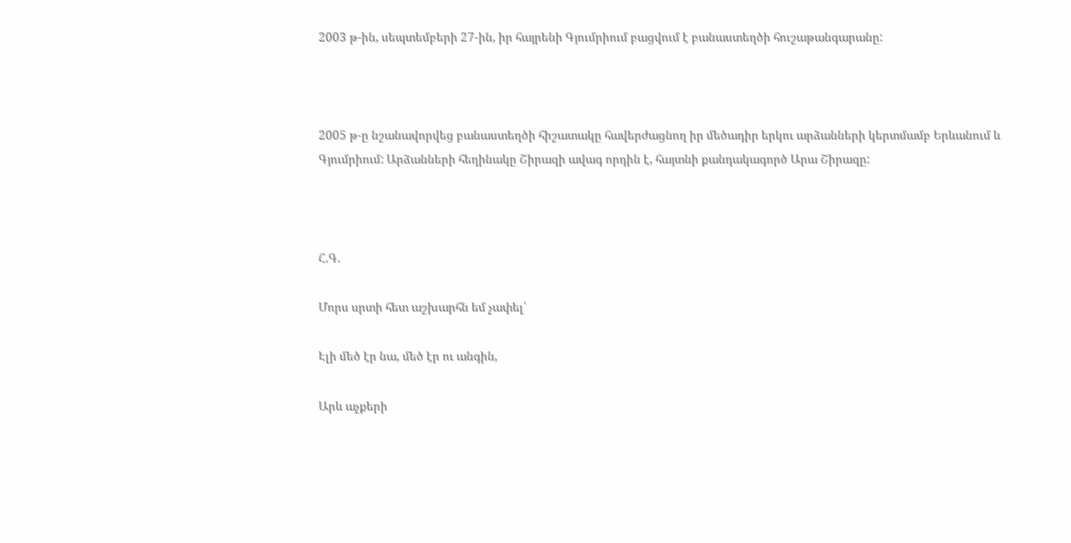2003 թ-ին, սեպտեմբերի 27-ին, իր հայրենի Գյումրիում բացվում է բանաստեղծի հուշաթանգարանը:



2005 թ-ը նշանավորվեց բանաստեղծի հիշատակը հավերժացնող իր մեծադիր երկու արձանների կերտմամբ Երևանում և Գյումրիում: Արձանների հեղինակը Շիրազի ավագ որդին է, հայտնի քանդակագործ Արա Շիրազը:



Հ.Գ.

Մորս սրտի հետ աշխարհն եմ չափել՝

Էլի մեծ էր նա, մեծ էր ու անգին,

Արև աչքերի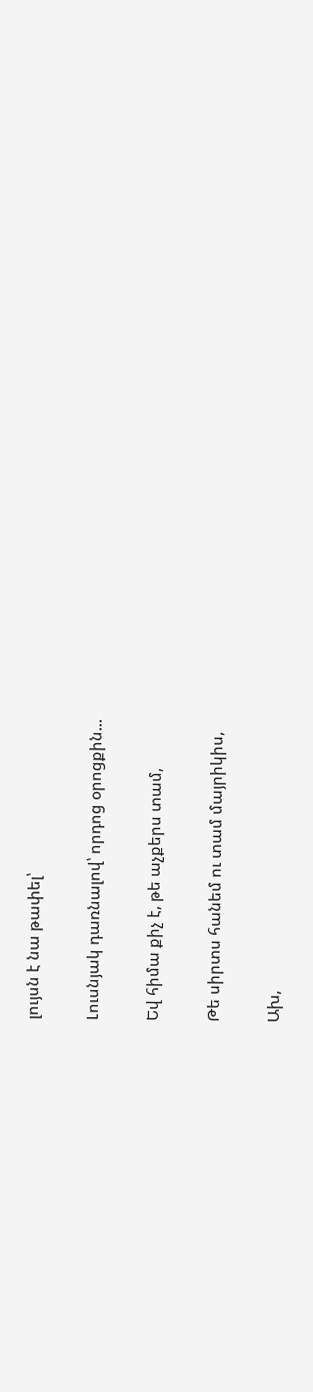լույսն է նա թափել՝

Լուսնյակ դառնալով՝ որդոց օրոցքին...

Եվ հիմա քիչ է, թե աչքերս տամ,

Թե սիրտս հանեմ ու տամ մայրիկիս,

Ախ,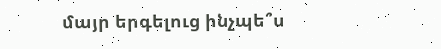մայր երգելուց ինչպե՞ս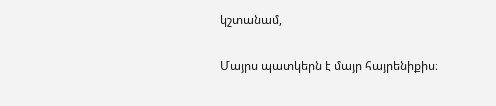կշտանամ,

Մայրս պատկերն է մայր հայրենիքիս։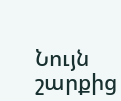Նույն շարքից